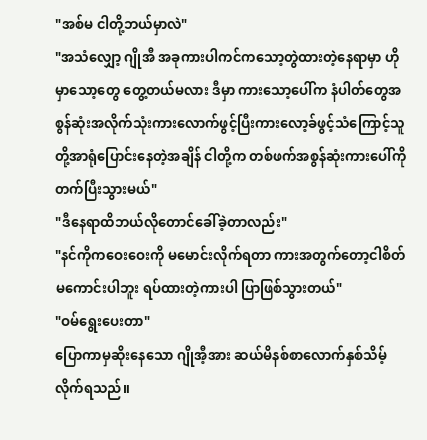"အစ်မ ငါတို့ဘယ်မှာလဲ"
"အသံလျှော့ ဂျိုအီ အခုကားပါကင်ကသော့တွဲထားတဲ့နေရာမှာ ဟိုမှာသော့တွေ တွေ့တယ်မလား ဒီမှာ ကားသော့ပေါ်က နံပါတ်တွေအစွန်ဆုံးအလိုက်သုံးကားလောက်ဖွင့်ပြီးကားလော့ခ်ဖွင့်သံကြောင့်သူတို့အာရုံပြောင်းနေတဲ့အချိန် ငါတို့က တစ်ဖက်အစွန်ဆုံးကားပေါ်ကိုတက်ပြီးသွားမယ်"
"ဒီနေရာထိဘယ်လိုတောင်ခေါ်ခဲ့တာလည်း"
"နင်ကိုကဝေးဝေးကို မမောင်းလိုက်ရတာ ကားအတွက်တော့ငါစိတ်မကောင်းပါဘူး ရပ်ထားတဲ့ကားပါ ပြာဖြစ်သွားတယ်"
"ဝမ်ရွေးပေးတာ"
ပြောကာမှဆိုးနေသော ဂျိုအီ့အား ဆယ်မိနစ်စာလောက်နှစ်သိမ့်လိုက်ရသည်။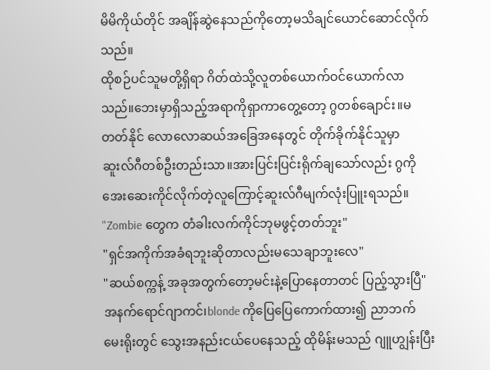မိမိကိုယ်တိုင် အချိန်ဆွဲနေသည်ကိုတော့မသိချင်ယောင်ဆောင်လိုက်သည်။
ထိုစဉ်ပင်သူမတို့ရှိရာ ဂိတ်ထဲသို့လူတစ်ယောက်ဝင်ယောက်လာသည်။ဘေးမှာရှိသည့်အရာကိုရှာကာတွေ့တော့ ဂွတစ်ချောင်း။မတတ်နိုင် လောလောဆယ်အခြေအနေတွင် တိုက်ခိုက်နိုင်သူမှာ ဆူးလ်ဂီတစ်ဦးတည်းသာ။အားပြင်းပြင်းရိုက်ချသော်လည်း ဂွကိုအေးဆေးကိုင်လိုက်တဲ့လူကြောင့်ဆူးလ်ဂီမျက်လုံးပြူးရသည်။
"Zombie တွေက တံခါးလက်ကိုင်ဘုမဖွင့်တတ်ဘူး"
"ရှင်အကိုက်အခံရဘူးဆိုတာလည်းမသေချာဘူးလေ"
"ဆယ်စက္ကန့် အခုအတွက်တော့မင်းနဲ့ပြောနေတာတင် ပြည့်သွားပြီ"
အနက်ရောင်ဂျာကင်၊blonde ကိုပြေပြေကောက်ထား၍ ညာဘက် မေးရိုးတွင် သွေးအနည်းငယ်ပေနေသည့် ထိုမိန်းမသည် ဂျူဟျွန်းပြီး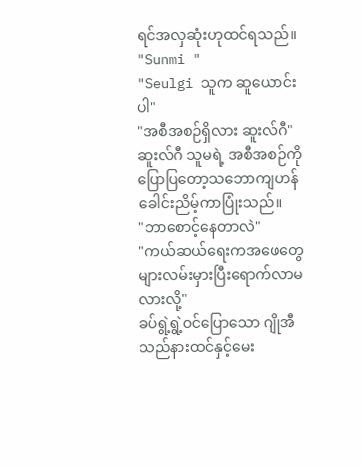ရင်အလှဆုံးဟုထင်ရသည်။
"Sunmi "
"Seulgi သူက ဆူယောင်းပါ"
"အစီအစဉ်ရှိလား ဆူးလ်ဂီ"
ဆူးလ်ဂီ သူမရဲ့ အစီအစဉ်ကိုပြောပြတော့သဘောကျဟန်ခေါင်းညိမ့်ကာပြုံးသည်။
"ဘာစောင့်နေတာလဲ"
"ကယ်ဆယ်ရေးကအဖေတွေများလမ်းမှားပြီးရောက်လာမလားလို့"
ခပ်ရွဲ့ရွဲ့ဝင်ပြောသော ဂျိုအီသည်နားထင်နှင့်မေး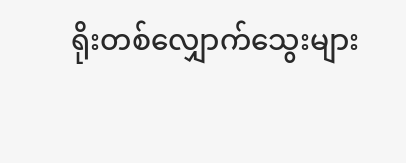ရိုးတစ်လျှောက်သွေးများ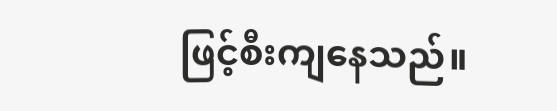ဖြင့်စီးကျနေသည်။